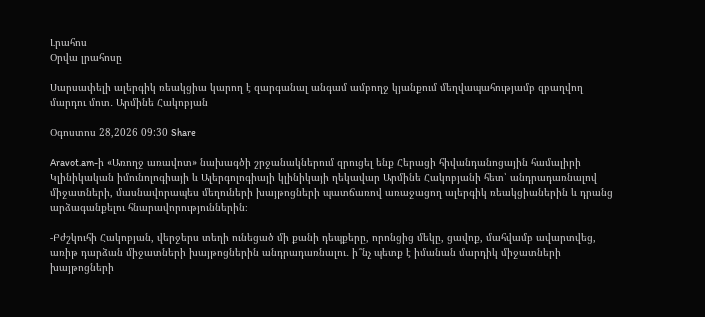Լրահոս
Օրվա լրահոսը

Սարսափելի ալերգիկ ռեակցիա կարող է զարգանալ անգամ ամբողջ կյանքում մեղվապահությամբ զբաղվող մարդու մոտ․ Արմինե Հակոբյան

Օգոստոս 28,2026 09:30 Share

Aravot.am-ի «Առողջ առավոտ» նախագծի շրջանակներում զրուցել ենք Հերացի հիվանդանոցային համալիրի Կլինիկական իմունոլոգիայի և Ալերգոլոգիայի կլինիկայի ղեկավար Արմինե Հակոբյանի հետ՝ անդրադառնալով միջատների, մասնավորապես մեղուների խայթոցների պատճառով առաջացող ալերգիկ ռեակցիաներին և դրանց արձագանքելու հնարավորություններին։

-Բժշկուհի Հակոբյան, վերջերս տեղի ունեցած մի քանի դեպքերը, որոնցից մեկը, ցավոք, մահվամբ ավարտվեց, առիթ դարձան միջատների խայթոցներին անդրադառնալու․ ի՞նչ պետք է իմանան մարդիկ միջատների խայթոցների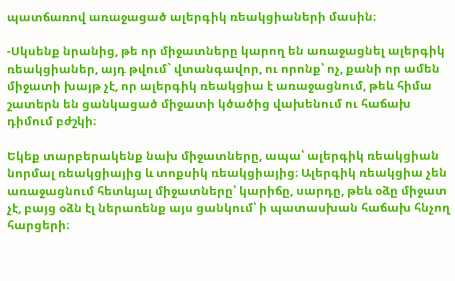պատճառով առաջացած ալերգիկ ռեակցիաների մասին։

-Սկսենք նրանից, թե որ միջատները կարող են առաջացնել ալերգիկ ռեակցիաներ, այդ թվում` վտանգավոր, ու որոնք՝ ոչ, քանի որ ամեն միջատի խայթ չէ, որ ալերգիկ ռեակցիա է առաջացնում, թեև հիմա շատերն են ցանկացած միջատի կծածից վախենում ու հաճախ դիմում բժշկի։

Եկեք տարբերակենք նախ միջատները, ապա՝ ալերգիկ ռեակցիան նորմալ ռեակցիայից և տոքսիկ ռեակցիայից։ Ալերգիկ ռեակցիա չեն առաջացնում հետևյալ միջատները՝ կարիճը, սարդը, թեև օձը միջատ չէ, բայց օձն էլ ներառենք այս ցանկում՝ ի պատասխան հաճախ հնչող հարցերի։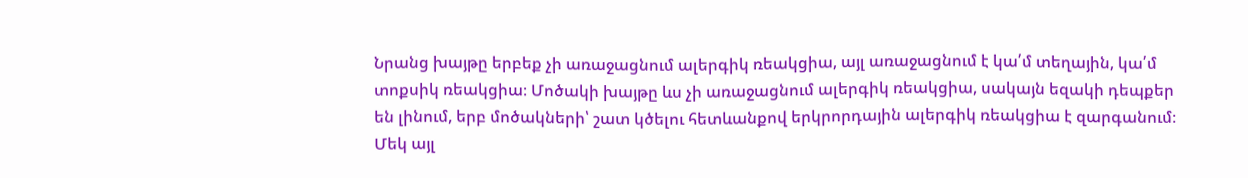Նրանց խայթը երբեք չի առաջացնում ալերգիկ ռեակցիա, այլ առաջացնում է կա՛մ տեղային, կա՛մ տոքսիկ ռեակցիա։ Մոծակի խայթը ևս չի առաջացնում ալերգիկ ռեակցիա, սակայն եզակի դեպքեր են լինում, երբ մոծակների՝ շատ կծելու հետևանքով երկրորդային ալերգիկ ռեակցիա է զարգանում։ Մեկ այլ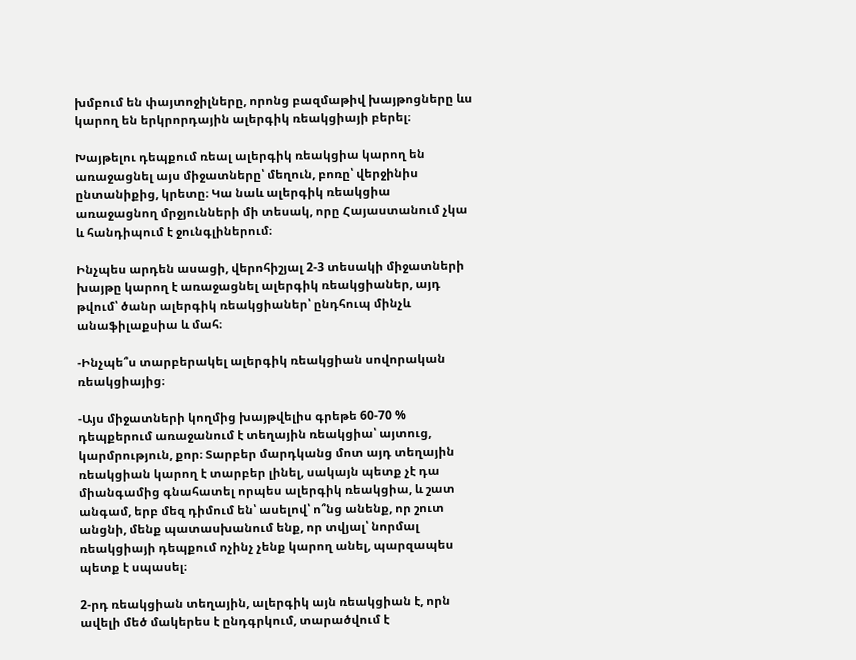խմբում են փայտոջիլները, որոնց բազմաթիվ խայթոցները ևս կարող են երկրորդային ալերգիկ ռեակցիայի բերել։

Խայթելու դեպքում ռեալ ալերգիկ ռեակցիա կարող են առաջացնել այս միջատները՝ մեղուն, բոռը՝ վերջինիս ընտանիքից, կրետը։ Կա նաև ալերգիկ ռեակցիա  առաջացնող մրջյունների մի տեսակ, որը Հայաստանում չկա և հանդիպում է ջունգլիներում։

Ինչպես արդեն ասացի, վերոհիշյալ 2-3 տեսակի միջատների խայթը կարող է առաջացնել ալերգիկ ռեակցիաներ, այդ թվում՝ ծանր ալերգիկ ռեակցիաներ՝ ընդհուպ մինչև անաֆիլաքսիա և մահ։

-Ինչպե՞ս տարբերակել ալերգիկ ռեակցիան սովորական ռեակցիայից։

-Այս միջատների կողմից խայթվելիս գրեթե 60-70 % դեպքերում առաջանում է տեղային ռեակցիա՝ այտուց, կարմրություն, քոր։ Տարբեր մարդկանց մոտ այդ տեղային ռեակցիան կարող է տարբեր լինել, սակայն պետք չէ դա միանգամից գնահատել որպես ալերգիկ ռեակցիա, և շատ անգամ, երբ մեզ դիմում են՝ ասելով՝ ո՞նց անենք, որ շուտ անցնի, մենք պատասխանում ենք, որ տվյալ՝ նորմալ ռեակցիայի դեպքում ոչինչ չենք կարող անել, պարզապես պետք է սպասել։

2-րդ ռեակցիան տեղային, ալերգիկ այն ռեակցիան է, որն ավելի մեծ մակերես է ընդգրկում, տարածվում է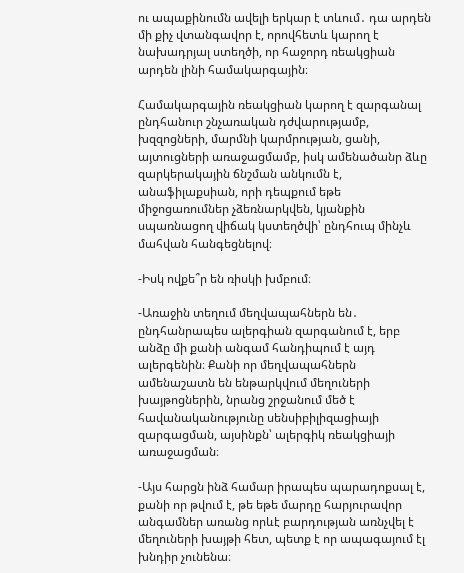ու ապաքինումն ավելի երկար է տևում․ դա արդեն մի քիչ վտանգավոր է, որովհետև կարող է նախադրյալ ստեղծի, որ հաջորդ ռեակցիան արդեն լինի համակարգային։

Համակարգային ռեակցիան կարող է զարգանալ ընդհանուր շնչառական դժվարությամբ, խզզոցների, մարմնի կարմրության, ցանի, այտուցների առաջացմամբ, իսկ ամենածանր ձևը զարկերակային ճնշման անկումն է, անաֆիլաքսիան, որի դեպքում եթե միջոցառումներ չձեռնարկվեն, կյանքին սպառնացող վիճակ կստեղծվի՝ ընդհուպ մինչև մահվան հանգեցնելով։

-Իսկ ովքե՞ր են ռիսկի խմբում։

-Առաջին տեղում մեղվապահներն են․ ընդհանրապես ալերգիան զարգանում է, երբ անձը մի քանի անգամ հանդիպում է այդ ալերգենին։ Քանի որ մեղվապահներն ամենաշատն են ենթարկվում մեղուների խայթոցներին, նրանց շրջանում մեծ է հավանականությունը սենսիբիլիզացիայի զարգացման, այսինքն՝ ալերգիկ ռեակցիայի առաջացման։

-Այս հարցն ինձ համար իրապես պարադոքսալ է, քանի որ թվում է, թե եթե մարդը հարյուրավոր անգամներ առանց որևէ բարդության առնչվել է մեղուների խայթի հետ, պետք է որ ապագայում էլ խնդիր չունենա։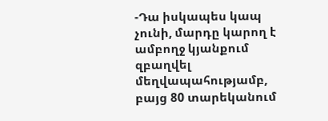-Դա իսկապես կապ չունի, մարդը կարող է ամբողջ կյանքում զբաղվել մեղվապահությամբ, բայց 80 տարեկանում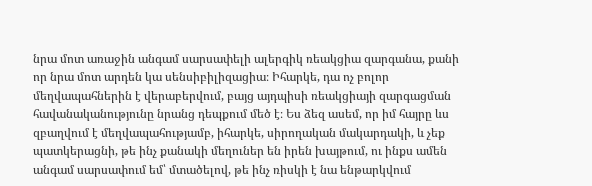նրա մոտ առաջին անգամ սարսափելի ալերգիկ ռեակցիա զարգանա, քանի որ նրա մոտ արդեն կա սենսիբիլիզացիա։ Իհարկե, դա ոչ բոլոր մեղվապահներին է վերաբերվում, բայց այդպիսի ռեակցիայի զարգացման հավանականությունը նրանց դեպքում մեծ է։ Ես ձեզ ասեմ, որ իմ հայրը ևս զբաղվում է մեղվապահությամբ, իհարկե, սիրողական մակարդակի, և չեք պատկերացնի, թե ինչ քանակի մեղուներ են իրեն խայթում, ու ինքս ամեն անգամ սարսափում եմ՝ մտածելով, թե ինչ ռիսկի է նա ենթարկվում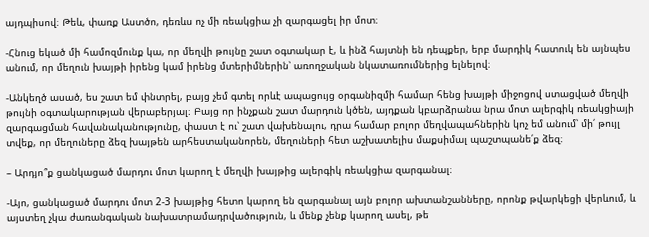այդպիսով։ Թեև, փառք Աստծո, դեռևս ոչ մի ռեակցիա չի զարգացել իր մոտ։

-Հնուց եկած մի համոզմունք կա, որ մեղվի թույնը շատ օգտակար է, և ինձ հայտնի են դեպքեր, երբ մարդիկ հատուկ են այնպես անում, որ մեղուն խայթի իրենց կամ իրենց մտերիմներին՝ առողջական նկատառումներից ելնելով։

-Անկեղծ ասած, ես շատ եմ փնտրել, բայց չեմ գտել որևէ ապացույց օրգանիզմի համար հենց խայթի միջոցով ստացված մեղվի թույնի օգտակարության վերաբերյալ։ Բայց որ ինչքան շատ մարդուն կծեն, այդքան կբարձրանա նրա մոտ ալերգիկ ռեակցիայի զարգացման հավանականությունը, փաստ է ու՝ շատ վախենալու, դրա համար բոլոր մեղվապահներին կոչ եմ անում՝ մի՛ թույլ տվեք, որ մեղուները ձեզ խայթեն արհեստականորեն, մեղուների հետ աշխատելիս մաքսիմալ պաշտպանե՛ք ձեզ։

– Արդյո՞ք ցանկացած մարդու մոտ կարող է մեղվի խայթից ալերգիկ ռեակցիա զարգանալ։

-Այո, ցանկացած մարդու մոտ 2-3 խայթից հետո կարող են զարգանալ այն բոլոր ախտանշանները, որոնք թվարկեցի վերևում, և այստեղ չկա ժառանգական նախատրամադրվածություն, և մենք չենք կարող ասել, թե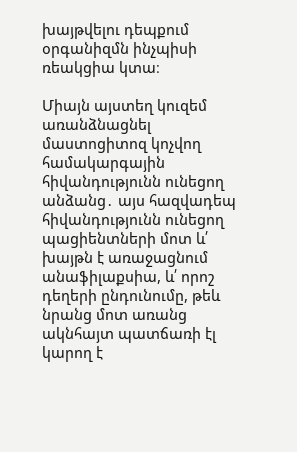խայթվելու դեպքում օրգանիզմն ինչպիսի ռեակցիա կտա։

Միայն այստեղ կուզեմ առանձնացնել մաստոցիտոզ կոչվող համակարգային հիվանդությունն ունեցող անձանց․ այս հազվադեպ հիվանդությունն ունեցող պացիենտների մոտ և՛ խայթն է առաջացնում անաֆիլաքսիա, և՛ որոշ դեղերի ընդունումը, թեև նրանց մոտ առանց ակնհայտ պատճառի էլ կարող է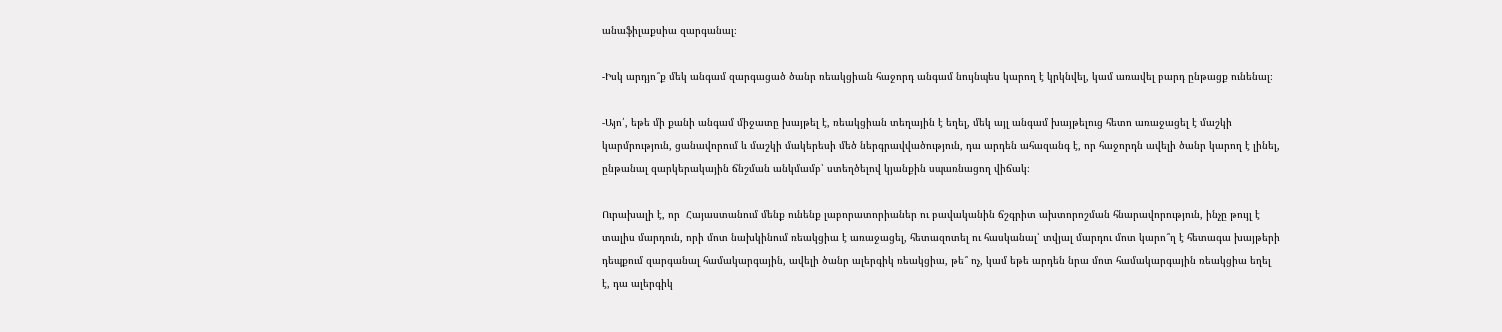անաֆիլաքսիա զարգանալ։

-Իսկ արդյո՞ք մեկ անգամ զարգացած ծանր ռեակցիան հաջորդ անգամ նույնպես կարող է կրկնվել, կամ առավել բարդ ընթացք ունենալ։

-Այո՛, եթե մի քանի անգամ միջատը խայթել է, ռեակցիան տեղային է եղել, մեկ այլ անգամ խայթելուց հետո առաջացել է մաշկի կարմրություն, ցանավորում և մաշկի մակերեսի մեծ ներգրավվածություն, դա արդեն ահազանգ է, որ հաջորդն ավելի ծանր կարող է լինել, ընթանալ զարկերակային ճնշման անկմամբ՝ ստեղծելով կյանքին սպառնացող վիճակ։

Ուրախալի է, որ  Հայաստանում մենք ունենք լաբորատորիաներ ու բավականին ճշգրիտ ախտորոշման հնարավորություն, ինչը թույլ է տալիս մարդուն, որի մոտ նախկինում ռեակցիա է առաջացել, հետազոտել ու հասկանալ՝ տվյալ մարդու մոտ կարո՞ղ է հետագա խայթերի դեպքում զարգանալ համակարգային, ավելի ծանր ալերգիկ ռեակցիա, թե՞ ոչ, կամ եթե արդեն նրա մոտ համակարգային ռեակցիա եղել է, դա ալերգիկ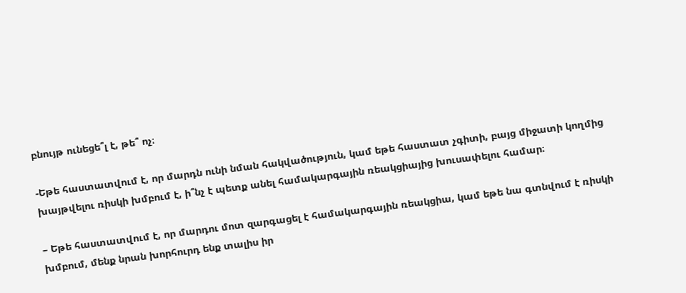բնույթ ունեցե՞լ է, թե՞ ոչ։

-Եթե հաստատվում է, որ մարդն ունի նման հակվածություն, կամ եթե հաստատ չգիտի, բայց միջատի կողմից խայթվելու ռիսկի խմբում է, ի՞նչ է պետք անել համակարգային ռեակցիայից խուսափելու համար։

– Եթե հաստատվում է, որ մարդու մոտ զարգացել է համակարգային ռեակցիա, կամ եթե նա գտնվում է ռիսկի խմբում, մենք նրան խորհուրդ ենք տալիս իր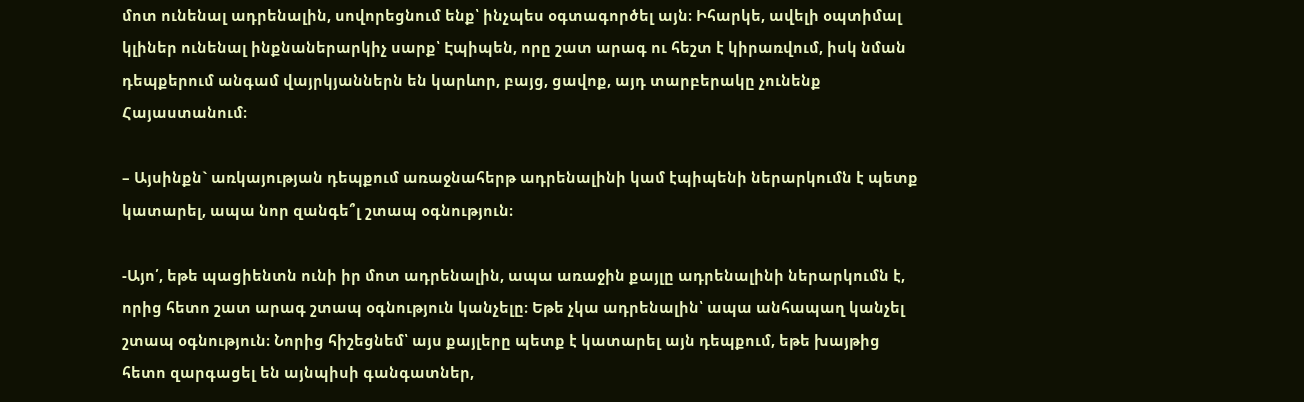մոտ ունենալ ադրենալին, սովորեցնում ենք՝ ինչպես օգտագործել այն։ Իհարկե, ավելի օպտիմալ կլիներ ունենալ ինքնաներարկիչ սարք՝ Էպիպեն, որը շատ արագ ու հեշտ է կիրառվում, իսկ նման դեպքերում անգամ վայրկյաններն են կարևոր, բայց, ցավոք, այդ տարբերակը չունենք Հայաստանում։

– Այսինքն` առկայության դեպքում առաջնահերթ ադրենալինի կամ էպիպենի ներարկումն է պետք կատարել, ապա նոր զանգե՞լ շտապ օգնություն։

-Այո՛, եթե պացիենտն ունի իր մոտ ադրենալին, ապա առաջին քայլը ադրենալինի ներարկումն է, որից հետո շատ արագ շտապ օգնություն կանչելը։ Եթե չկա ադրենալին՝ ապա անհապաղ կանչել շտապ օգնություն։ Նորից հիշեցնեմ՝ այս քայլերը պետք է կատարել այն դեպքում, եթե խայթից հետո զարգացել են այնպիսի գանգատներ,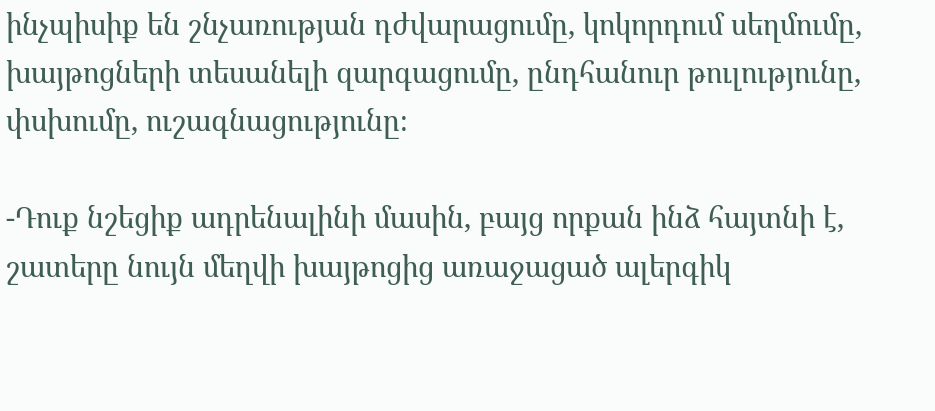ինչպիսիք են շնչառության դժվարացումը, կոկորդում սեղմումը, խայթոցների տեսանելի զարգացումը, ընդհանուր թուլությունը, փսխումը, ուշագնացությունը։

-Դուք նշեցիք ադրենալինի մասին, բայց որքան ինձ հայտնի է, շատերը նույն մեղվի խայթոցից առաջացած ալերգիկ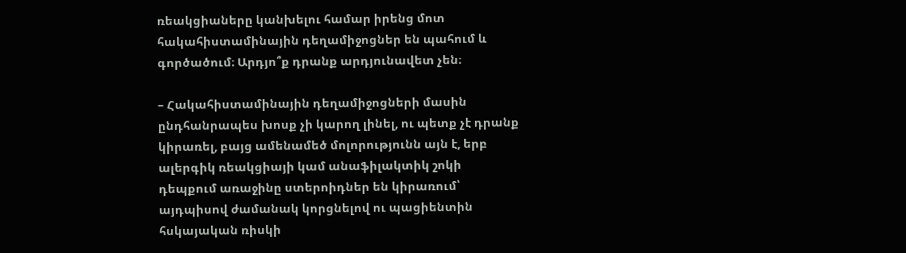ռեակցիաները կանխելու համար իրենց մոտ հակահիստամինային դեղամիջոցներ են պահում և գործածում։ Արդյո՞ք դրանք արդյունավետ չեն։

– Հակահիստամինային դեղամիջոցների մասին ընդհանրապես խոսք չի կարող լինել, ու պետք չէ դրանք կիրառել, բայց ամենամեծ մոլորությունն այն է, երբ ալերգիկ ռեակցիայի կամ անաֆիլակտիկ շոկի դեպքում առաջինը ստերոիդներ են կիրառում՝ այդպիսով ժամանակ կորցնելով ու պացիենտին հսկայական ռիսկի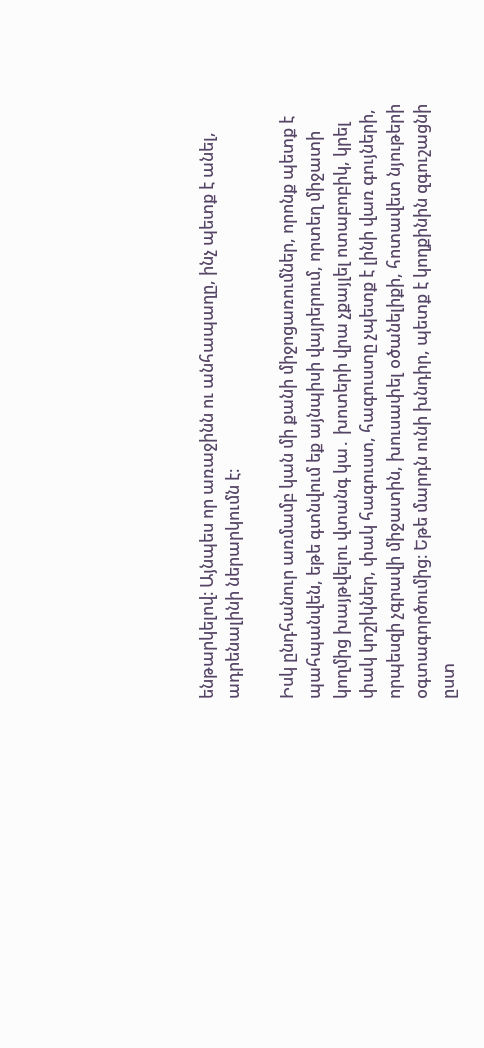ենթարկելով։ Այնպես որ առաջինն ու անհապաղը, ինչ պետք է անել, ադրենալինի ներարկումն է։

Իսկ ընդհանուր առմամբ կան մի քանի միջոցառումներ, որոնք պետք է պահպանվեն, եթե գտնվում եք այնպիսի վայրերում, որտեղ միջատի կողմից խայթվելու վտանգ կա․ խոտերի վրա չքայլել ոտաբոբիկ, կրել փակ կոշիկներ, փակ հագուստ, հագուստը չպետք է լինի վառ գույների, որպեսզի չգրավի միջատին, խուսափել օծանելիքի, հոտավետ նյութերի օգտագործումից։ Եթե մարդն ունի խնդիր, պետք է կողքինին զգուշացնի ըստ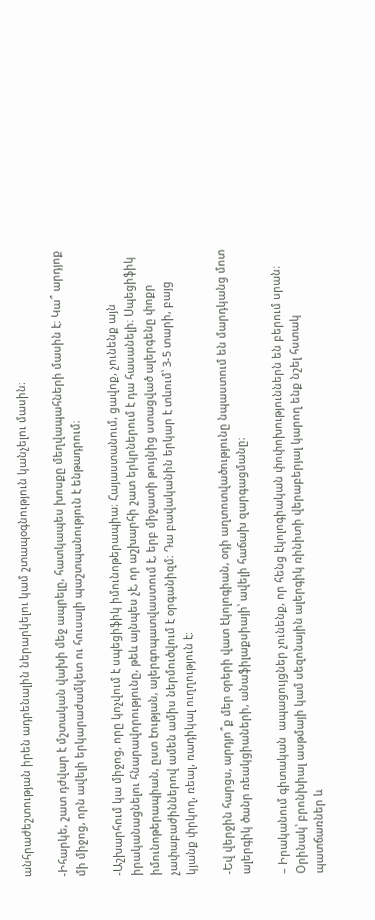անհրաժեշտության իրեն ադրենալին ներարկելու կամ շտապօգնություն կանչելու մասին։

-Իհարկե, շատ դժվար է մշտական վախի մեջ ապրելը, հատկապես խոսքը մեղվապահների մասին է։ Կա՞ արդյոք մի միջոց, որն ավելի երկարաժամկետ ու հուսալի պաշտպանություն է ենթադրում։

-Աշխարհում կա միջոց, որը կոչվում է սպեցիֆիկ իմունոթերապիա։ Հայաստանում, ցավոք, չունենք այն իրականացնելու հնարավորությունը, թեև այնպես չէ, որ աշխարհի շատ երկրներում է դա հասանելի։ Սպեցիֆիկ իմունոթերապիան, ըստ էության, ալերգոպատվաստում է, երբ միջատի թույնից ստացված ալերգենը փոքր չափաբաժիններով ամեն ամիս ներմուծվում է օրգանիզմ։ Դա բավականին երկար է տևում՝ 3-5 տարի, բայց կյանք փրկող, ռեալ, ռադիկալ ուղղություն է։

-Եվ վերջին հարցս, արդյո՞ք մեր օրերի վատ էկոլոգիան, օդի աղտոտվածությունը նպաստում են մարդկանց մոտ ալերգիկ ծանր ռեակցիաների, անաֆիլաքսիայի՝ ավելի հաճախ զարգացմանը։

– Իրականում գիտական  ապացույցներ չունենք, որ հենց էկոլոգիական փոփոխություններն են բերում սրան։ Օրինակ՝ բրոնխիալ ասթմայի կամ սեզոնային ալերգիկ ռինիտի վերաբերյալ կարող ենք նշել հստակ  պատճառներ և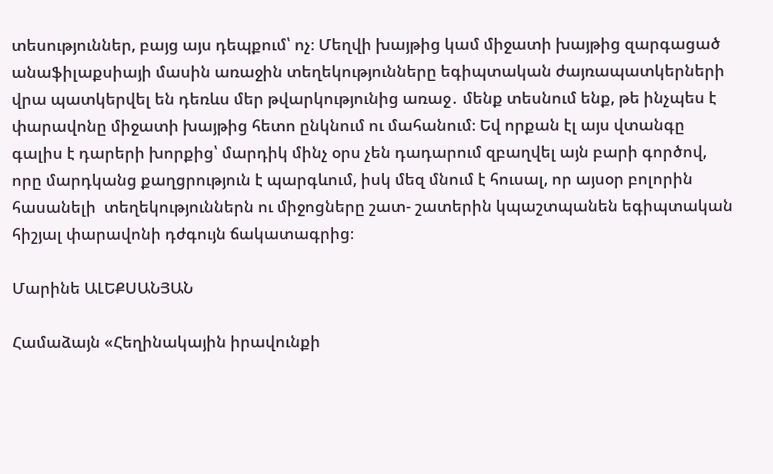տեսություններ, բայց այս դեպքում՝ ոչ։ Մեղվի խայթից կամ միջատի խայթից զարգացած անաֆիլաքսիայի մասին առաջին տեղեկությունները եգիպտական ժայռապատկերների վրա պատկերվել են դեռևս մեր թվարկությունից առաջ․ մենք տեսնում ենք, թե ինչպես է փարավոնը միջատի խայթից հետո ընկնում ու մահանում։ Եվ որքան էլ այս վտանգը գալիս է դարերի խորքից՝ մարդիկ մինչ օրս չեն դադարում զբաղվել այն բարի գործով, որը մարդկանց քաղցրություն է պարգևում, իսկ մեզ մնում է հուսալ, որ այսօր բոլորին հասանելի  տեղեկություններն ու միջոցները շատ- շատերին կպաշտպանեն եգիպտական հիշյալ փարավոնի դժգույն ճակատագրից։

Մարինե ԱԼԵՔՍԱՆՅԱՆ

Համաձայն «Հեղինակային իրավունքի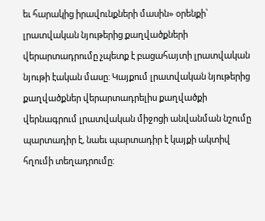եւ հարակից իրավունքների մասին» օրենքի՝ լրատվական նյութերից քաղվածքների վերարտադրումը չպետք է բացահայտի լրատվական նյութի էական մասը: Կայքում լրատվական նյութերից քաղվածքներ վերարտադրելիս քաղվածքի վերնագրում լրատվական միջոցի անվանման նշումը պարտադիր է, նաեւ պարտադիր է կայքի ակտիվ հղումի տեղադրումը: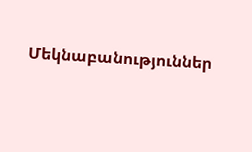Մեկնաբանություններ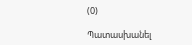(0)

Պատասխանել